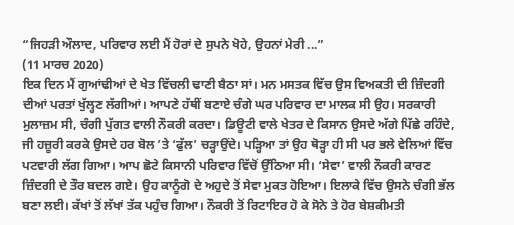“ਜਿਹੜੀ ਔਲਾਦ, ਪਰਿਵਾਰ ਲਈ ਮੈਂ ਹੋਰਾਂ ਦੇ ਸੁਪਨੇ ਖੋਹੇ, ਉਹਨਾਂ ਮੇਰੀ ...”
(11 ਮਾਰਚ 2020)
ਇਕ ਦਿਨ ਮੈਂ ਗੁਆਂਢੀਆਂ ਦੇ ਖੇਤ ਵਿੱਚਲੀ ਢਾਣੀ ਬੈਠਾ ਸਾਂ। ਮਨ ਮਸਤਕ ਵਿੱਚ ਉਸ ਵਿਅਕਤੀ ਦੀ ਜ਼ਿੰਦਗੀ ਦੀਆਂ ਪਰਤਾਂ ਖੁੱਲ੍ਹਣ ਲੱਗੀਆਂ। ਆਪਣੇ ਹੱਥੀਂ ਬਣਾਏ ਚੰਗੇ ਘਰ ਪਰਿਵਾਰ ਦਾ ਮਾਲਕ ਸੀ ਉਹ। ਸਰਕਾਰੀ ਮੁਲਾਜ਼ਮ ਸੀ, ਚੰਗੀ ਪੁੱਗਤ ਵਾਲੀ ਨੌਕਰੀ ਕਰਦਾ। ਡਿਊਟੀ ਵਾਲੇ ਖੇਤਰ ਦੇ ਕਿਸਾਨ ਉਸਦੇ ਅੱਗੇ ਪਿੱਛੇ ਰਹਿੰਦੇ, ਜੀ ਹਜ਼ੂਰੀ ਕਰਕੇ ਉਸਦੇ ਹਰ ਬੋਲ ’ਤੇ ‘ਫੁੱਲ’ ਚੜ੍ਹਾਉਂਦੇ। ਪੜ੍ਹਿਆ ਤਾਂ ਉਹ ਥੋੜ੍ਹਾ ਹੀ ਸੀ ਪਰ ਭਲੇ ਵੇਲਿਆਂ ਵਿੱਚ ਪਟਵਾਰੀ ਲੱਗ ਗਿਆ। ਆਪ ਛੋਟੇ ਕਿਸਾਨੀ ਪਰਿਵਾਰ ਵਿੱਚੋਂ ਉੱਠਿਆ ਸੀ। ‘ਸੇਵਾ’ ਵਾਲੀ ਨੌਕਰੀ ਕਾਰਣ ਜ਼ਿੰਦਗੀ ਦੇ ਤੌਰ ਬਦਲ ਗਏ। ਉਹ ਕਾਨੂੰਗੋ ਦੇ ਅਹੁਦੇ ਤੋਂ ਸੇਵਾ ਮੁਕਤ ਹੋਇਆ। ਇਲਾਕੇ ਵਿੱਚ ਉਸਨੇ ਚੰਗੀ ਭੱਲ ਬਣਾ ਲਈ। ਕੱਖਾਂ ਤੋਂ ਲੱਖਾਂ ਤੱਕ ਪਹੁੰਚ ਗਿਆ। ਨੌਕਰੀ ਤੋਂ ਰਿਟਾਇਰ ਹੋ ਕੇ ਸੋਨੇ ਤੇ ਹੋਰ ਬੇਸ਼ਕੀਮਤੀ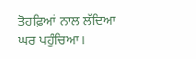ਤੋਹਫ਼ਿਆਂ ਨਾਲ ਲੱਦਿਆ ਘਰ ਪਹੁੰਚਿਆ।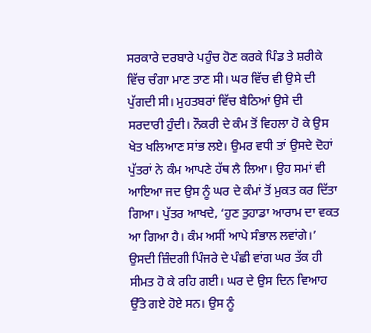ਸਰਕਾਰੇ ਦਰਬਾਰੇ ਪਹੁੰਚ ਹੋਣ ਕਰਕੇ ਪਿੰਡ ਤੇ ਸ਼ਰੀਕੇ ਵਿੱਚ ਚੰਗਾ ਮਾਣ ਤਾਣ ਸੀ। ਘਰ ਵਿੱਚ ਵੀ ਉਸੇ ਦੀ ਪੁੱਗਦੀ ਸੀ। ਮੁਹਤਬਰਾਂ ਵਿੱਚ ਬੈਠਿਆਂ ਉਸੇ ਦੀ ਸਰਦਾਰੀ ਹੁੰਦੀ। ਨੌਕਰੀ ਦੇ ਕੰਮ ਤੋਂ ਵਿਹਲਾ ਹੋ ਕੇ ਉਸ ਖੇਤ ਖਲਿਆਣ ਸਾਂਭ ਲਏ। ਉਮਰ ਵਧੀ ਤਾਂ ਉਸਦੇ ਦੋਹਾਂ ਪੁੱਤਰਾਂ ਨੇ ਕੰਮ ਆਪਣੇ ਹੱਥ ਲੈ ਲਿਆ। ਉਹ ਸਮਾਂ ਵੀ ਆਇਆ ਜਦ ਉਸ ਨੂੰ ਘਰ ਦੇ ਕੰਮਾਂ ਤੋਂ ਮੁਕਤ ਕਰ ਦਿੱਤਾ ਗਿਆ। ਪੁੱਤਰ ਆਖਦੇ, ‘ਹੁਣ ਤੁਹਾਡਾ ਆਰਾਮ ਦਾ ਵਕਤ ਆ ਗਿਆ ਹੈ। ਕੰਮ ਅਸੀਂ ਆਪੇ ਸੰਭਾਲ ਲਵਾਂਗੇ।’ ਉਸਦੀ ਜ਼ਿੰਦਗੀ ਪਿੰਜਰੇ ਦੇ ਪੰਛੀ ਵਾਂਗ ਘਰ ਤੱਕ ਹੀ ਸੀਮਤ ਹੋ ਕੇ ਰਹਿ ਗਈ। ਘਰ ਦੇ ਉਸ ਦਿਨ ਵਿਆਹ ਉੱਤੇ ਗਏ ਹੋਏ ਸਨ। ਉਸ ਨੂੰ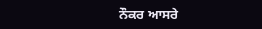ਨੌਕਰ ਆਸਰੇ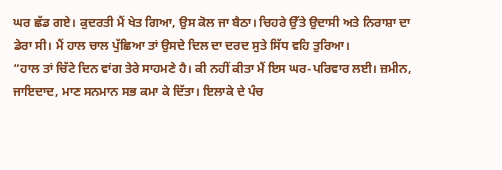ਘਰ ਛੱਡ ਗਏ। ਕੁਦਰਤੀ ਮੈਂ ਖੇਤ ਗਿਆ, ਉਸ ਕੋਲ ਜਾ ਬੈਠਾ। ਚਿਹਰੇ ਉੱਤੇ ਉਦਾਸੀ ਅਤੇ ਨਿਰਾਸ਼ਾ ਦਾ ਡੇਰਾ ਸੀ। ਮੈਂ ਹਾਲ ਚਾਲ ਪੁੱਛਿਆ ਤਾਂ ਉਸਦੇ ਦਿਲ ਦਾ ਦਰਦ ਸੁਤੇ ਸਿੱਧ ਵਹਿ ਤੁਰਿਆ।
“ਹਾਲ ਤਾਂ ਚਿੱਟੇ ਦਿਨ ਵਾਂਗ ਤੇਰੇ ਸਾਹਮਣੇ ਹੈ। ਕੀ ਨਹੀਂ ਕੀਤਾ ਮੈਂ ਇਸ ਘਰ-ਪਰਿਵਾਰ ਲਈ। ਜ਼ਮੀਨ, ਜਾਇਦਾਦ, ਮਾਣ ਸਨਮਾਨ ਸਭ ਕਮਾ ਕੇ ਦਿੱਤਾ। ਇਲਾਕੇ ਦੇ ਪੰਚ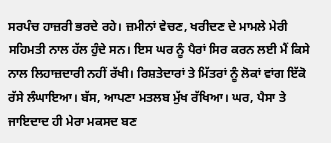ਸਰਪੰਚ ਹਾਜ਼ਰੀ ਭਰਦੇ ਰਹੇ। ਜ਼ਮੀਨਾਂ ਵੇਚਣ, ਖਰੀਦਣ ਦੇ ਮਾਮਲੇ ਮੇਰੀ ਸਹਿਮਤੀ ਨਾਲ ਹੱਲ ਹੁੰਦੇ ਸਨ। ਇਸ ਘਰ ਨੂੰ ਪੈਰਾਂ ਸਿਰ ਕਰਨ ਲਈ ਮੈਂ ਕਿਸੇ ਨਾਲ ਲਿਹਾਜ਼ਦਾਰੀ ਨਹੀਂ ਰੱਖੀ। ਰਿਸ਼ਤੇਦਾਰਾਂ ਤੇ ਮਿੱਤਰਾਂ ਨੂੰ ਲੋਕਾਂ ਵਾਂਗ ਇੱਕੋ ਰੱਸੇ ਲੰਘਾਇਆ। ਬੱਸ, ਆਪਣਾ ਮਤਲਬ ਮੁੱਖ ਰੱਖਿਆ। ਘਰ, ਪੈਸਾ ਤੇ ਜਾਇਦਾਦ ਹੀ ਮੇਰਾ ਮਕਸਦ ਬਣ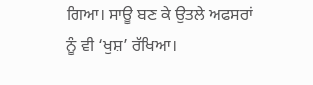ਗਿਆ। ਸਾਊ ਬਣ ਕੇ ਉਤਲੇ ਅਫਸਰਾਂ ਨੂੰ ਵੀ ‘ਖੁਸ਼’ ਰੱਖਿਆ।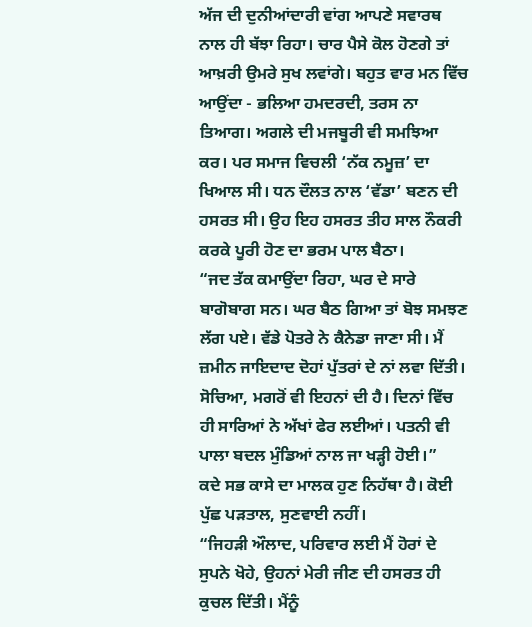ਅੱਜ ਦੀ ਦੁਨੀਆਂਦਾਰੀ ਵਾਂਗ ਆਪਣੇ ਸਵਾਰਥ ਨਾਲ ਹੀ ਬੱਝਾ ਰਿਹਾ। ਚਾਰ ਪੈਸੇ ਕੋਲ ਹੋਣਗੇ ਤਾਂ ਆਖ਼ਰੀ ਉਮਰੇ ਸੁਖ ਲਵਾਂਗੇ। ਬਹੁਤ ਵਾਰ ਮਨ ਵਿੱਚ ਆਉਂਦਾ - ਭਲਿਆ ਹਮਦਰਦੀ, ਤਰਸ ਨਾ ਤਿਆਗ। ਅਗਲੇ ਦੀ ਮਜਬੂਰੀ ਵੀ ਸਮਝਿਆ ਕਰ। ਪਰ ਸਮਾਜ ਵਿਚਲੀ ‘ਨੱਕ ਨਮੂਜ਼’ ਦਾ ਖਿਆਲ ਸੀ। ਧਨ ਦੌਲਤ ਨਾਲ ‘ਵੱਡਾ’ ਬਣਨ ਦੀ ਹਸਰਤ ਸੀ। ਉਹ ਇਹ ਹਸਰਤ ਤੀਹ ਸਾਲ ਨੌਕਰੀ ਕਰਕੇ ਪੂਰੀ ਹੋਣ ਦਾ ਭਰਮ ਪਾਲ ਬੈਠਾ।
“ਜਦ ਤੱਕ ਕਮਾਉਂਦਾ ਰਿਹਾ, ਘਰ ਦੇ ਸਾਰੇ ਬਾਗੋਬਾਗ ਸਨ। ਘਰ ਬੈਠ ਗਿਆ ਤਾਂ ਬੋਝ ਸਮਝਣ ਲੱਗ ਪਏ। ਵੱਡੇ ਪੋਤਰੇ ਨੇ ਕੈਨੇਡਾ ਜਾਣਾ ਸੀ। ਮੈਂ ਜ਼ਮੀਨ ਜਾਇਦਾਦ ਦੋਹਾਂ ਪੁੱਤਰਾਂ ਦੇ ਨਾਂ ਲਵਾ ਦਿੱਤੀ। ਸੋਚਿਆ, ਮਗਰੋਂ ਵੀ ਇਹਨਾਂ ਦੀ ਹੈ। ਦਿਨਾਂ ਵਿੱਚ ਹੀ ਸਾਰਿਆਂ ਨੇ ਅੱਖਾਂ ਫੇਰ ਲਈਆਂ। ਪਤਨੀ ਵੀ ਪਾਲਾ ਬਦਲ ਮੁੰਡਿਆਂ ਨਾਲ ਜਾ ਖੜ੍ਹੀ ਹੋਈ।”
ਕਦੇ ਸਭ ਕਾਸੇ ਦਾ ਮਾਲਕ ਹੁਣ ਨਿਹੱਥਾ ਹੈ। ਕੋਈ ਪੁੱਛ ਪੜਤਾਲ, ਸੁਣਵਾਈ ਨਹੀਂ।
“ਜਿਹੜੀ ਔਲਾਦ, ਪਰਿਵਾਰ ਲਈ ਮੈਂ ਹੋਰਾਂ ਦੇ ਸੁਪਨੇ ਖੋਹੇ, ਉਹਨਾਂ ਮੇਰੀ ਜੀਣ ਦੀ ਹਸਰਤ ਹੀ ਕੁਚਲ ਦਿੱਤੀ। ਮੈਂਨੂੰ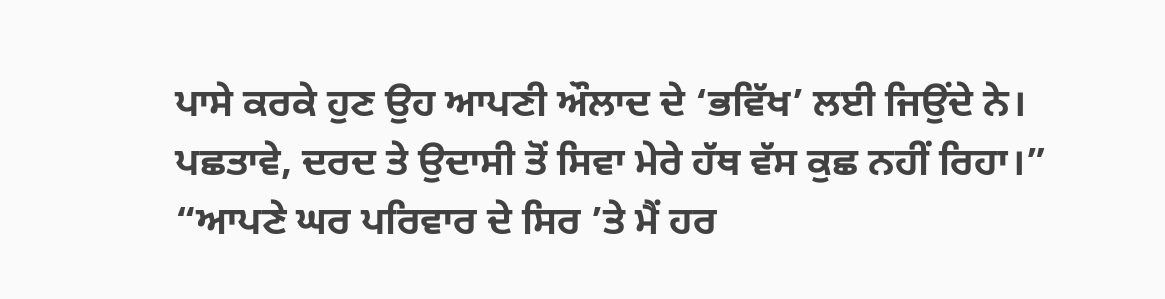ਪਾਸੇ ਕਰਕੇ ਹੁਣ ਉਹ ਆਪਣੀ ਔਲਾਦ ਦੇ ‘ਭਵਿੱਖ’ ਲਈ ਜਿਉਂਦੇ ਨੇ। ਪਛਤਾਵੇ, ਦਰਦ ਤੇ ਉਦਾਸੀ ਤੋਂ ਸਿਵਾ ਮੇਰੇ ਹੱਥ ਵੱਸ ਕੁਛ ਨਹੀਂ ਰਿਹਾ।”
“ਆਪਣੇ ਘਰ ਪਰਿਵਾਰ ਦੇ ਸਿਰ ’ਤੇ ਮੈਂ ਹਰ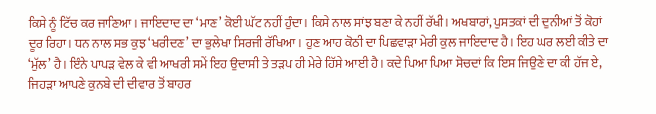ਕਿਸੇ ਨੂੰ ਟਿੱਚ ਕਰ ਜਾਣਿਆ। ਜਾਇਦਾਦ ਦਾ ‘ਮਾਣ’ ਕੋਈ ਘੱਟ ਨਹੀਂ ਹੁੰਦਾ। ਕਿਸੇ ਨਾਲ ਸਾਂਝ ਬਣਾ ਕੇ ਨਹੀਂ ਰੱਖੀ। ਅਖਬਾਰਾਂ, ਪੁਸਤਕਾਂ ਦੀ ਦੁਨੀਆਂ ਤੋਂ ਕੋਹਾਂ ਦੂਰ ਰਿਹਾ। ਧਨ ਨਾਲ ਸਭ ਕੁਝ ‘ਖਰੀਦਣ’ ਦਾ ਭੁਲੇਖਾ ਸਿਰਜੀ ਰੱਖਿਆ। ਹੁਣ ਆਹ ਕੋਠੀ ਦਾ ਪਿਛਵਾੜਾ ਮੇਰੀ ਕੁਲ ਜਾਇਦਾਦ ਹੈ। ਇਹ ਘਰ ਲਈ ਕੀਤੇ ਦਾ ‘ਮੁੱਲ’ ਹੈ। ਇੰਨੇ ਪਾਪੜ ਵੇਲ ਕੇ ਵੀ ਆਖਰੀ ਸਮੇਂ ਇਹ ਉਦਾਸੀ ਤੇ ਤੜਪ ਹੀ ਮੇਰੇ ਹਿੱਸੇ ਆਈ ਹੈ। ਕਦੇ ਪਿਆ ਪਿਆ ਸੋਚਦਾਂ ਕਿ ਇਸ ਜਿਉਣੇ ਦਾ ਕੀ ਹੱਜ ਏ, ਜਿਹੜਾ ਆਪਣੇ ਕੁਨਬੇ ਦੀ ਦੀਵਾਰ ਤੋਂ ਬਾਹਰ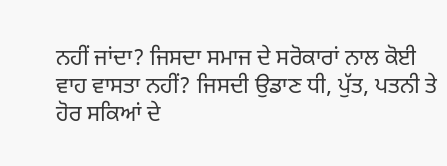ਨਹੀਂ ਜਾਂਦਾ? ਜਿਸਦਾ ਸਮਾਜ ਦੇ ਸਰੋਕਾਰਾਂ ਨਾਲ ਕੋਈ ਵਾਹ ਵਾਸਤਾ ਨਹੀਂ? ਜਿਸਦੀ ਉਡਾਣ ਧੀ, ਪੁੱਤ, ਪਤਨੀ ਤੇ ਹੋਰ ਸਕਿਆਂ ਦੇ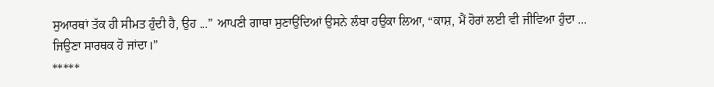ਸੁਆਰਥਾਂ ਤੱਕ ਹੀ ਸੀਮਤ ਹੁੰਦੀ ਹੈ, ਉਹ ...” ਆਪਣੀ ਗਾਥਾ ਸੁਣਾਉਂਦਿਆਂ ਉਸਨੇ ਲੰਬਾ ਹਉਕਾ ਲਿਆ, “ਕਾਸ਼, ਮੈਂ ਹੋਰਾਂ ਲਈ ਵੀ ਜੀਵਿਆ ਹੁੰਦਾ ... ਜਿਉਣਾ ਸਾਰਥਕ ਹੋ ਜਾਂਦਾ।”
*****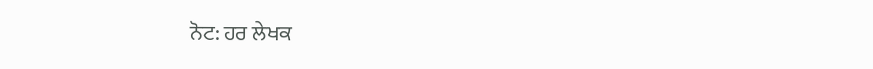ਨੋਟ: ਹਰ ਲੇਖਕ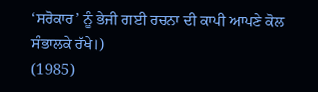‘ਸਰੋਕਾਰ’ ਨੂੰ ਭੇਜੀ ਗਈ ਰਚਨਾ ਦੀ ਕਾਪੀ ਆਪਣੇ ਕੋਲ ਸੰਭਾਲਕੇ ਰੱਖੇ।)
(1985)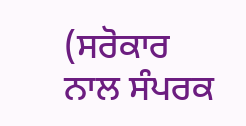(ਸਰੋਕਾਰ ਨਾਲ ਸੰਪਰਕ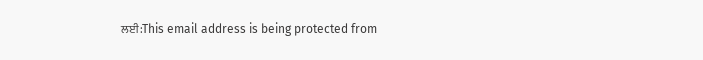ਲਈ:This email address is being protected from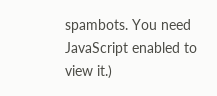spambots. You need JavaScript enabled to view it.)